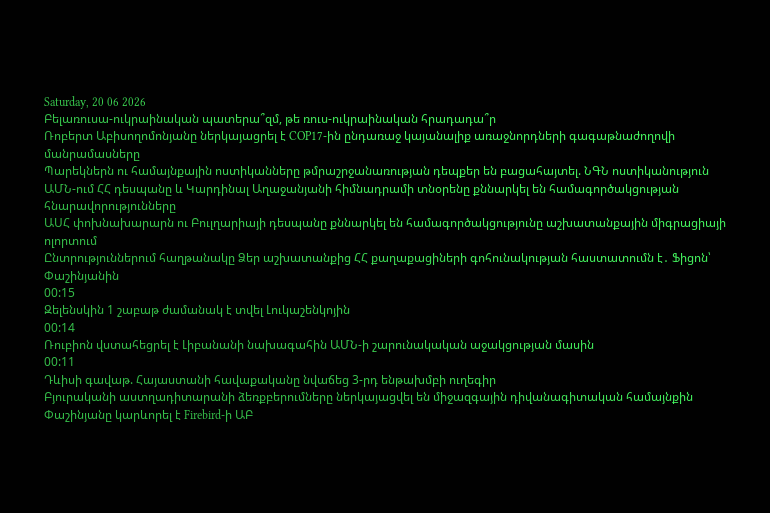Saturday, 20 06 2026
Բելառուսա-ուկրաինական պատերա՞զմ, թե ռուս-ուկրաինական հրադադա՞ր
Ռոբերտ Աբիսողոմոնյանը ներկայացրել է COP17-ին ընդառաջ կայանալիք առաջնորդների գագաթնաժողովի մանրամասները
Պարեկներն ու համայնքային ոստիկանները թմրաշրջանառության դեպքեր են բացահայտել. ՆԳՆ ոստիկանություն
ԱՄՆ-ում ՀՀ դեսպանը և Կարդինալ Աղաջանյանի հիմնադրամի տնօրենը քննարկել են համագործակցության հնարավորությունները
ԱՍՀ փոխնախարարն ու Բուլղարիայի դեսպանը քննարկել են համագործակցությունը աշխատանքային միգրացիայի ոլորտում
Ընտրություններում հաղթանակը Ձեր աշխատանքից ՀՀ քաղաքացիների գոհունակության հաստատումն է․ Ֆիցոն՝ Փաշինյանին
00:15
Զելենսկին 1 շաբաթ ժամանակ է տվել Լուկաշենկոյին
00:14
Ռուբիոն վստահեցրել է Լիբանանի նախագահին ԱՄՆ-ի շարունակական աջակցության մասին
00:11
Դևիսի գավաթ. Հայաստանի հավաքականը նվաճեց 3-րդ ենթախմբի ուղեգիր
Բյուրականի աստղադիտարանի ձեռքբերումները ներկայացվել են միջազգային դիվանագիտական համայնքին
Փաշինյանը կարևորել է Firebird-ի ԱԲ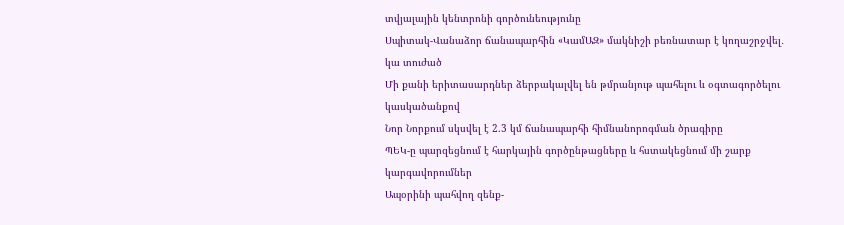տվյալային կենտրոնի գործունեությունը
Սպիտակ-Վանաձոր ճանապարհին «ԿամԱԶ» մակնիշի բեռնատար է կողաշրջվել․ կա տուժած
Մի քանի երիտասարդներ ձերբակալվել են թմրանյութ պահելու և օգտագործելու կասկածանքով
Նոր Նորքում սկսվել է 2.3 կմ ճանապարհի հիմնանորոգման ծրագիրը
ՊԵԿ-ը պարզեցնում է հարկային գործընթացները և հստակեցնում մի շարք կարգավորումներ
Ապօրինի պահվող զենք-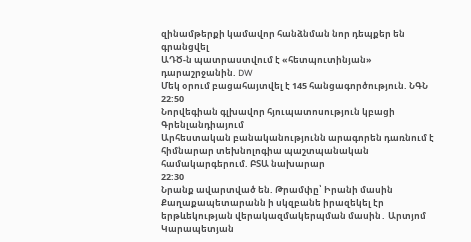զինամթերքի կամավոր հանձնման նոր դեպքեր են գրանցվել
ԱԴԾ-ն պատրաստվում է «հետպուտինյան» դարաշրջանին. DW
Մեկ օրում բացահայտվել է 145 հանցագործություն. ՆԳՆ
22:50
Նորվեգիան գլխավոր հյուպատոսություն կբացի Գրենլանդիայում
Արհեստական բանականությունն արագորեն դառնում է հիմնարար տեխնոլոգիա պաշտպանական համակարգերում. ԲՏԱ նախարար
22:30
Նրանք ավարտված են. Թրամփը՝ Իրանի մասին
Քաղաքապետարանն ի սկզբանե իրազեկել էր երթևեկության վերակազմակերպման մասին․ Արտյոմ Կարապետյան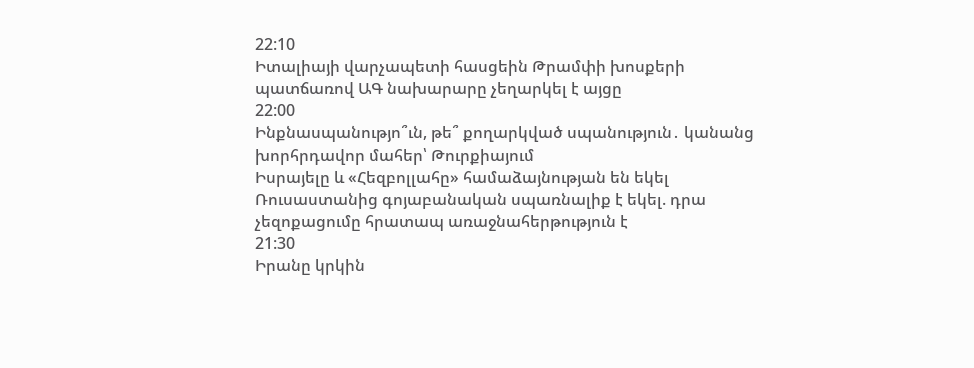22:10
Իտալիայի վարչապետի հասցեին Թրամփի խոսքերի պատճառով ԱԳ նախարարը չեղարկել է այցը
22:00
Ինքնասպանությո՞ւն, թե՞ քողարկված սպանություն․ կանանց խորհրդավոր մահեր՝ Թուրքիայում
Իսրայելը և «Հեզբոլլահը» համաձայնության են եկել
Ռուսաստանից գոյաբանական սպառնալիք է եկել. դրա չեզոքացումը հրատապ առաջնահերթություն է
21:30
Իրանը կրկին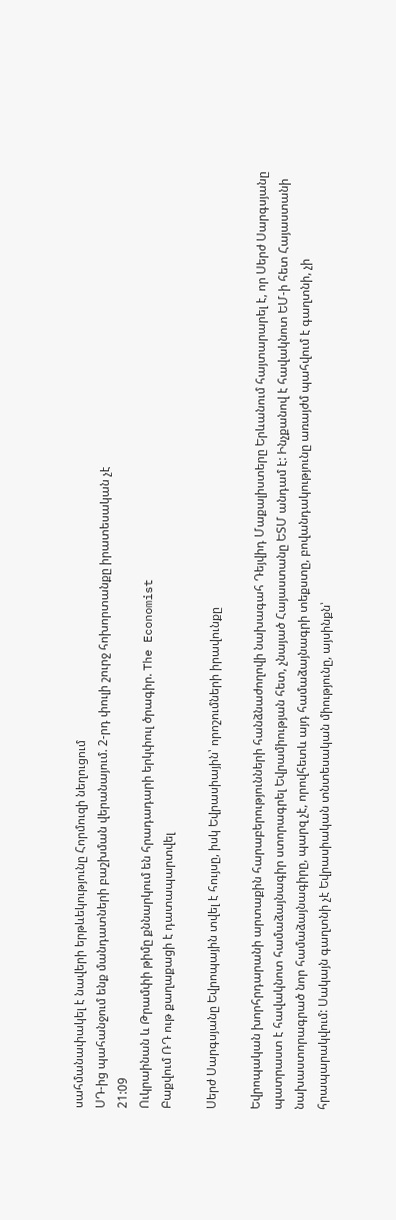սահմանափակել է նավերի երթևեկությունը Հորմուզի նեղուցում
ՍԴ-ից պահանջում ենք մանդատների բաշխման վերանայում. 2-րդ փուլի շուրջ հոխորտանքը իրատեսական չէ
21:09
Ուկրաինան և Թրամփի թիմը քննարկում են հրադադարի երկփուլ ծրագիր. The Economist
Բաքվում ՌԴ ութ քաղաքացի է դատապարտվել

Սերժ Սարգսյանը Եվրոպային տվել է հույսը, իսկ Եվրասիային՝ որոշումների իրավունքը

Եվրոպական խորհրդարանի արտաքին հարաբերությունների հանձնաժողովի նախագահ Դեյվիդ Մաքալիստերը Երևանում հայտարարել է, որ Սերժ Սարգսյանը պատրաստ է հավակնոտ համաձայնագիր ստորագրել Եվրամիության հետ, չնայած Հայաստանը ԵՏՄ անդամ է: Ինչքանով է հավակնոտ ԵՄ-ի հետ Հայաստանի նախաստորագրած նոր համաձայնագիրը, պարզ չէ, որովհետև այդ համաձայնագրի տեքստը, բովանդակությունը առայժմ պահվում է գաղտնի, չի հրապարակվում: Սակայն գաղտնի չէ Եվրասիական տնտեսական միությունը, այսինքն՝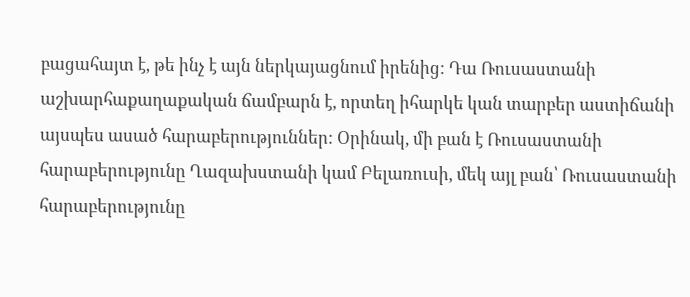բացահայտ է, թե ինչ է այն ներկայացնում իրենից: Դա Ռուսաստանի աշխարհաքաղաքական ճամբարն է, որտեղ իհարկե կան տարբեր աստիճանի այսպես ասած հարաբերություններ: Օրինակ, մի բան է Ռուսաստանի հարաբերությունը Ղազախստանի կամ Բելառուսի, մեկ այլ բան՝ Ռուսաստանի հարաբերությունը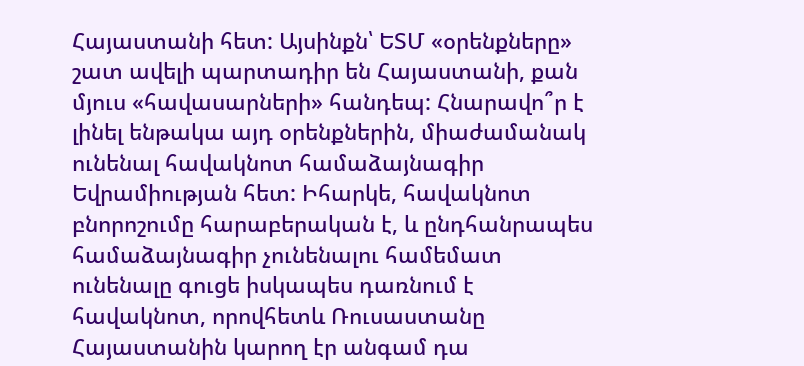Հայաստանի հետ: Այսինքն՝ ԵՏՄ «օրենքները» շատ ավելի պարտադիր են Հայաստանի, քան մյուս «հավասարների» հանդեպ: Հնարավո՞ր է լինել ենթակա այդ օրենքներին, միաժամանակ ունենալ հավակնոտ համաձայնագիր Եվրամիության հետ: Իհարկե, հավակնոտ բնորոշումը հարաբերական է, և ընդհանրապես համաձայնագիր չունենալու համեմատ ունենալը գուցե իսկապես դառնում է հավակնոտ, որովհետև Ռուսաստանը Հայաստանին կարող էր անգամ դա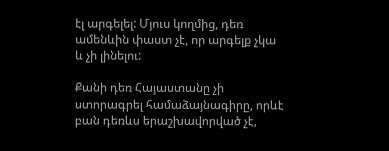էլ արգելել: Մյուս կողմից, դեռ ամենևին փաստ չէ, որ արգելք չկա և չի լինելու:

Քանի դեռ Հայաստանը չի ստորագրել համաձայնագիրը, որևէ բան դեռևս երաշխավորված չէ,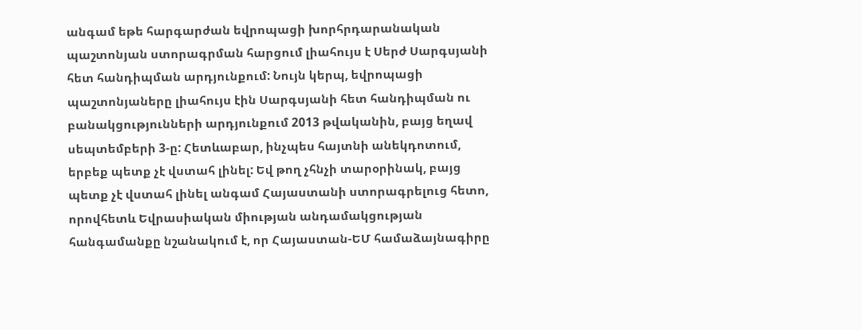անգամ եթե հարգարժան եվրոպացի խորհրդարանական պաշտոնյան ստորագրման հարցում լիահույս է Սերժ Սարգսյանի հետ հանդիպման արդյունքում: Նույն կերպ, եվրոպացի պաշտոնյաները լիահույս էին Սարգսյանի հետ հանդիպման ու բանակցությունների արդյունքում 2013 թվականին, բայց եղավ սեպտեմբերի 3-ը: Հետևաբար, ինչպես հայտնի անեկդոտում, երբեք պետք չէ վստահ լինել: Եվ թող չհնչի տարօրինակ, բայց պետք չէ վստահ լինել անգամ Հայաստանի ստորագրելուց հետո, որովհետև Եվրասիական միության անդամակցության հանգամանքը նշանակում է, որ Հայաստան-ԵՄ համաձայնագիրը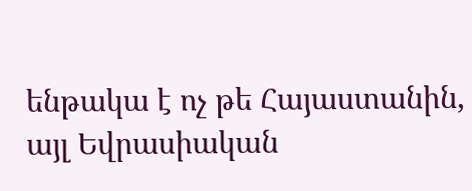ենթակա է ոչ թե Հայաստանին, այլ Եվրասիական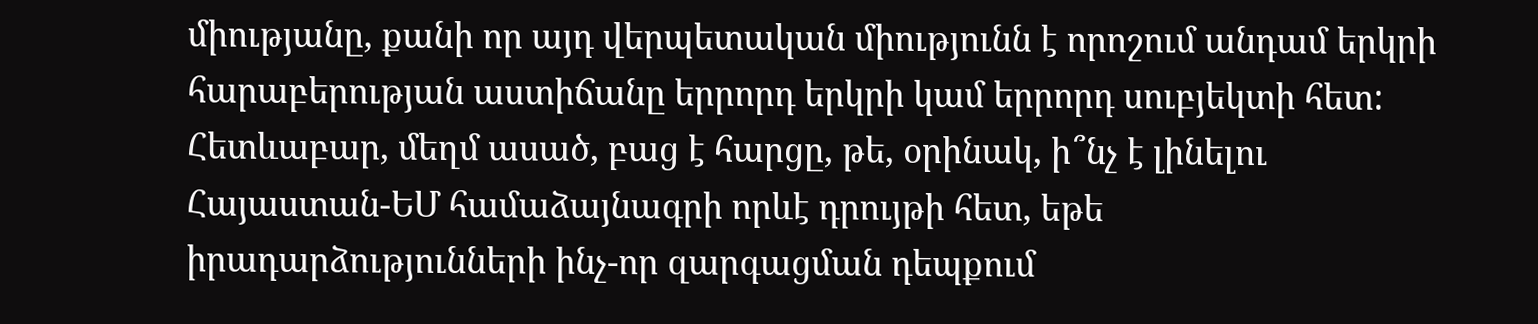միությանը, քանի որ այդ վերպետական միությունն է որոշում անդամ երկրի հարաբերության աստիճանը երրորդ երկրի կամ երրորդ սուբյեկտի հետ: Հետևաբար, մեղմ ասած, բաց է հարցը, թե, օրինակ, ի՞նչ է լինելու Հայաստան-ԵՄ համաձայնագրի որևէ դրույթի հետ, եթե իրադարձությունների ինչ-որ զարգացման դեպքում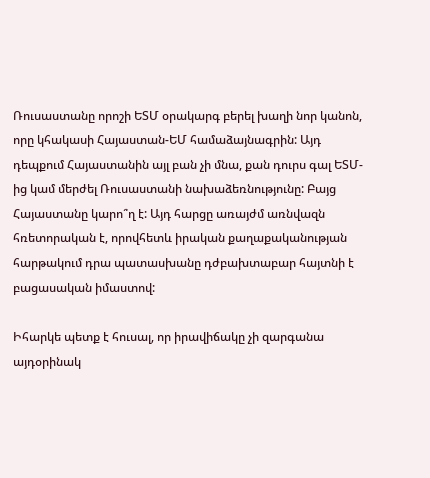Ռուսաստանը որոշի ԵՏՄ օրակարգ բերել խաղի նոր կանոն, որը կհակասի Հայաստան-ԵՄ համաձայնագրին: Այդ դեպքում Հայաստանին այլ բան չի մնա, քան դուրս գալ ԵՏՄ-ից կամ մերժել Ռուսաստանի նախաձեռնությունը: Բայց Հայաստանը կարո՞ղ է: Այդ հարցը առայժմ առնվազն հռետորական է, որովհետև իրական քաղաքականության հարթակում դրա պատասխանը դժբախտաբար հայտնի է բացասական իմաստով:

Իհարկե պետք է հուսալ, որ իրավիճակը չի զարգանա այդօրինակ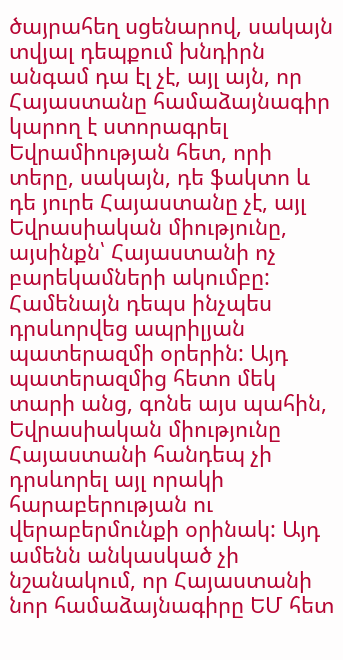ծայրահեղ սցենարով, սակայն տվյալ դեպքում խնդիրն անգամ դա էլ չէ, այլ այն, որ Հայաստանը համաձայնագիր կարող է ստորագրել Եվրամիության հետ, որի տերը, սակայն, դե ֆակտո և դե յուրե Հայաստանը չէ, այլ Եվրասիական միությունը, այսինքն՝ Հայաստանի ոչ բարեկամների ակումբը: Համենայն դեպս ինչպես դրսևորվեց ապրիլյան պատերազմի օրերին: Այդ պատերազմից հետո մեկ տարի անց, գոնե այս պահին, Եվրասիական միությունը Հայաստանի հանդեպ չի դրսևորել այլ որակի հարաբերության ու վերաբերմունքի օրինակ: Այդ ամենն անկասկած չի նշանակում, որ Հայաստանի նոր համաձայնագիրը ԵՄ հետ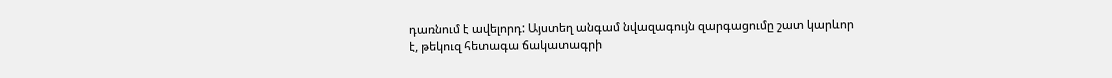դառնում է ավելորդ: Այստեղ անգամ նվազագույն զարգացումը շատ կարևոր է, թեկուզ հետագա ճակատագրի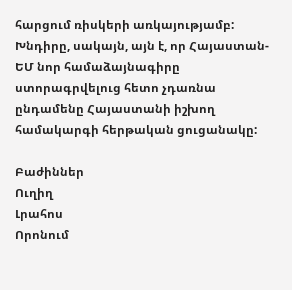հարցում ռիսկերի առկայությամբ: Խնդիրը, սակայն, այն է, որ Հայաստան-ԵՄ նոր համաձայնագիրը ստորագրվելուց հետո չդառնա ընդամենը Հայաստանի իշխող համակարգի հերթական ցուցանակը:

Բաժիններ
Ուղիղ
Լրահոս
Որոնում